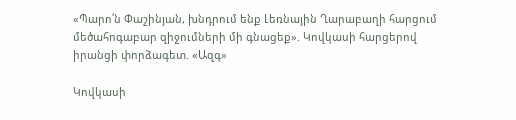«Պարո՛ն Փաշինյան, խնդրում ենք Լեռնային Ղարաբաղի հարցում մեծահոգաբար զիջումների մի գնացեք». Կովկասի հարցերով իրանցի փորձագետ. «Ազգ»

Կովկասի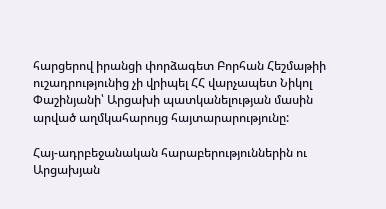հարցերով իրանցի փորձագետ Բորհան Հեշմաթիի ուշադրությունից չի վրիպել ՀՀ վարչապետ Նիկոլ Փաշինյանի՝ Արցախի պատկանելության մասին արված աղմկահարույց հայտարարությունը:

Հայ-ադրբեջանական հարաբերություններին ու Արցախյան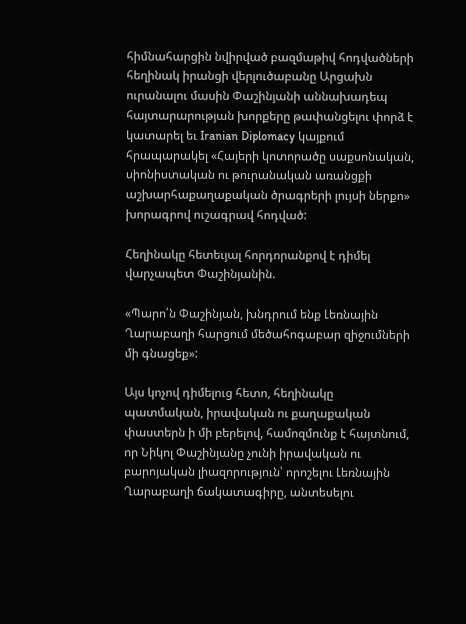հիմնահարցին նվիրված բազմաթիվ հոդվածների հեղինակ իրանցի վերլուծաբանը Արցախն ուրանալու մասին Փաշինյանի աննախադեպ հայտարարության խորքերը թափանցելու փորձ է կատարել եւ Iranian Diplomacy կայքում հրապարակել «Հայերի կոտորածը սաքսոնական, սիոնիստական ու թուրանական առանցքի աշխարհաքաղաքական ծրագրերի լույսի ներքո» խորագրով ուշագրավ հոդված:

Հեղինակը հետեւյալ հորդորանքով է դիմել վարչապետ Փաշինյանին.

«Պարո՛ն Փաշինյան, խնդրում ենք Լեռնային Ղարաբաղի հարցում մեծահոգաբար զիջումների մի գնացեք»:

Այս կոչով դիմելուց հետո, հեղինակը պատմական, իրավական ու քաղաքական փաստերն ի մի բերելով, համոզմունք է հայտնում, որ Նիկոլ Փաշինյանը չունի իրավական ու բարոյական լիազորություն՝ որոշելու Լեռնային Ղարաբաղի ճակատագիրը, անտեսելու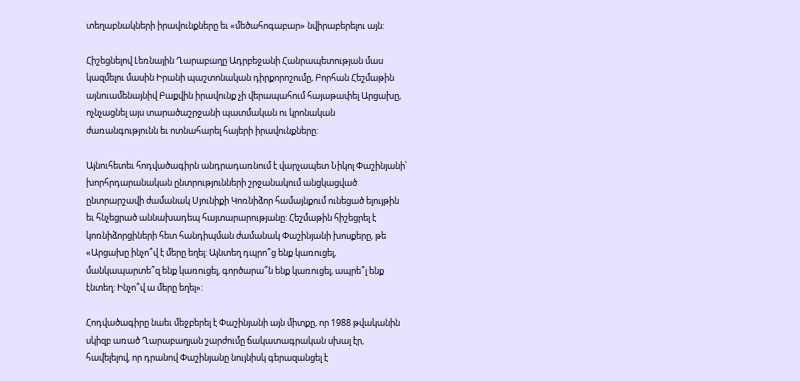տեղաբնակների իրավունքները եւ «մեծահոգաբար» նվիրաբերելու այն:

Հիշեցնելով Լեռնային Ղարաբաղը Ադրբեջանի Հանրապետության մաս կազմելու մասին Իրանի պաշտոնական դիրքորոշումը, Բորհան Հեշմաթին այնուամենայնիվ Բաքվին իրավունք չի վերապահում հայաթափել Արցախը, ոչնչացնել այս տարածաշրջանի պատմական ու կրոնական ժառանգությունն եւ ոտնահարել հայերի իրավունքները:

Այնուհետեւ հոդվածագիրն անդրադառնում է վարչապետ Նիկոլ Փաշինյանի՝ խորհրդարանական ընտրությունների շրջանակում անցկացված ընտրարշավի ժամանակ Սյունիքի Կոռնիձոր համայնքում ունեցած ելույթին եւ հնչեցրած աննախադեպ հայտարարությանը: Հեշմաթին հիշեցրել է կոռնիձորցիների հետ հանդիպման ժամանակ Փաշինյանի խոսքերը, թե «Արցախը ինչո՞վ է մերը եղել: Այնտեղ դպրո՞ց ենք կառուցել, մանկապարտե՞զ ենք կառուցել, գործարա՞ն ենք կառուցել, ապրե՞լ ենք էնտեղ: Ինչո՞վ ա մերը եղել»:

Հոդվածագիրը նաեւ մեջբերել է Փաշինյանի այն միտքը, որ 1988 թվականին սկիզբ առած Ղարաբաղյան շարժումը ճակատագրական սխալ էր, հավելելով, որ դրանով Փաշինյանը նույնիսկ գերազանցել է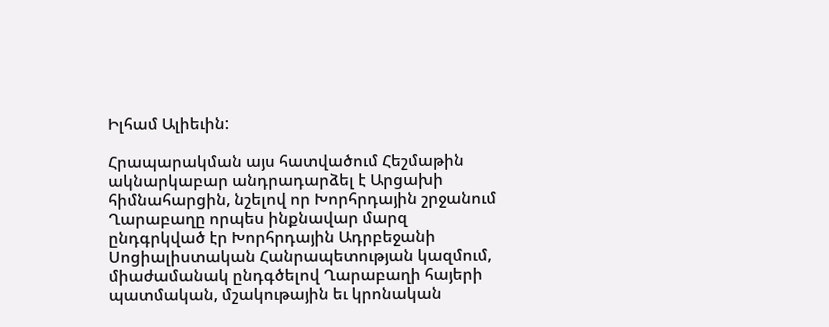Իլհամ Ալիեւին:

Հրապարակման այս հատվածում Հեշմաթին ակնարկաբար անդրադարձել է Արցախի հիմնահարցին, նշելով որ Խորհրդային շրջանում Ղարաբաղը որպես ինքնավար մարզ ընդգրկված էր Խորհրդային Ադրբեջանի Սոցիալիստական Հանրապետության կազմում, միաժամանակ ընդգծելով Ղարաբաղի հայերի պատմական, մշակութային եւ կրոնական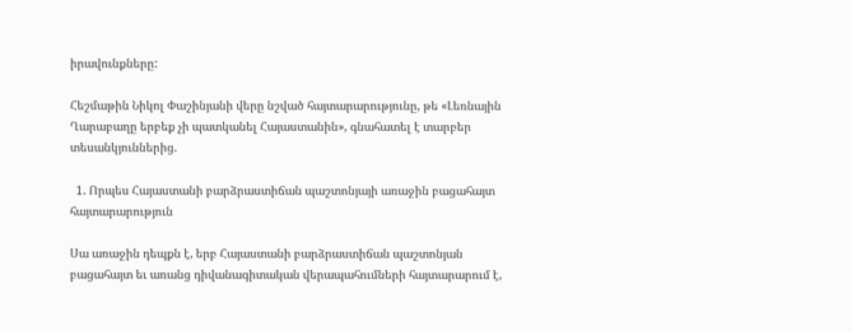իրավունքները:

Հեշմաթին Նիկոլ Փաշինյանի վերը նշված հայտարարությունը, թե «Լեռնային Ղարաբաղը երբեք չի պատկանել Հայաստանին», գնահատել է տարբեր տեսանկյուններից.

  1. Որպես Հայաստանի բարձրաստիճան պաշտոնյայի առաջին բացահայտ հայտարարություն

Սա առաջին դեպքն է, երբ Հայաստանի բարձրաստիճան պաշտոնյան բացահայտ եւ առանց դիվանագիտական վերապահումների հայտարարում է,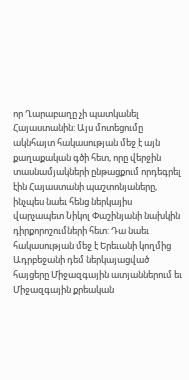որ Ղարաբաղը չի պատկանել Հայաստանին: Այս մոտեցումը ակնհայտ հակասության մեջ է այն քաղաքական գծի հետ, որը վերջին տասնամյակների ընթացքում որդեգրել էին Հայաստանի պաշտոնյաները, ինչպես նաեւ հենց ներկայիս վարչապետ Նիկոլ Փաշինյանի նախկին դիրքորոշումների հետ: Դա նաեւ հակասության մեջ է Երեւանի կողմից Ադրբեջանի դեմ ներկայացված հայցերը Միջազգային ատյաններում եւ Միջազգային քրեական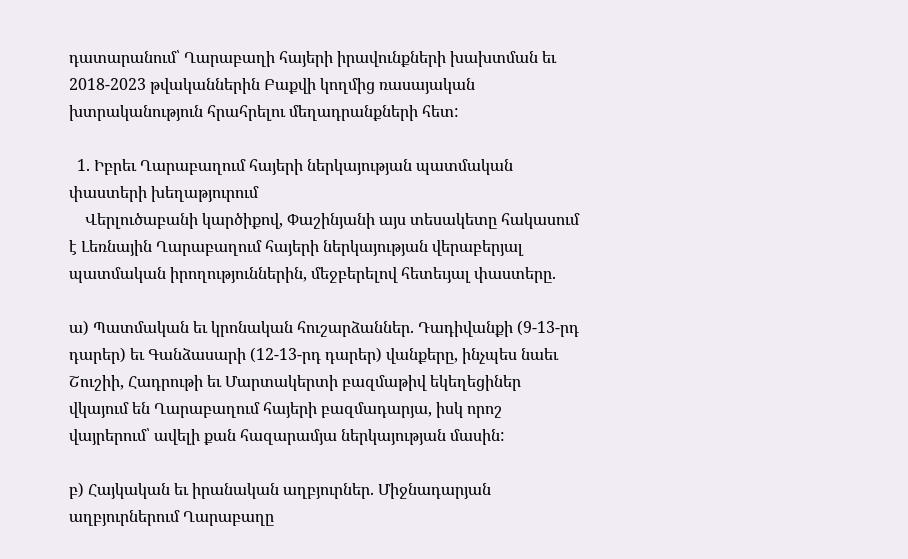դատարանում՝ Ղարաբաղի հայերի իրավունքների խախտման եւ 2018-2023 թվականներին Բաքվի կողմից ռասայական խտրականություն հրահրելու մեղադրանքների հետ:

  1. Իբրեւ Ղարաբաղում հայերի ներկայության պատմական փաստերի խեղաթյուրում
    Վերլուծաբանի կարծիքով, Փաշինյանի այս տեսակետը հակասում է Լեռնային Ղարաբաղում հայերի ներկայության վերաբերյալ պատմական իրողություններին, մեջբերելով հետեւյալ փաստերը.

ա) Պատմական եւ կրոնական հուշարձաններ. Դադիվանքի (9-13-րդ դարեր) եւ Գանձասարի (12-13-րդ դարեր) վանքերը, ինչպես նաեւ Շուշիի, Հադրութի եւ Մարտակերտի բազմաթիվ եկեղեցիներ վկայում են Ղարաբաղում հայերի բազմադարյա, իսկ որոշ վայրերում՝ ավելի քան հազարամյա ներկայության մասին:

բ) Հայկական եւ իրանական աղբյուրներ. Միջնադարյան աղբյուրներում Ղարաբաղը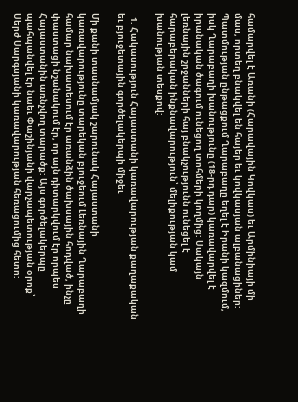համարվել է Առանի (Հարավային Կովկաս) եւ Արմինիայի մի մաս, որտեղ բնակվել են հայեր եւ կովկասյան ալբանացիներ: Պատմության ընթացքում Ղարաբաղը եղել է Իրանի կազմում, իսկ Ղարաբաղի խանությունը (18-րդ դար) կառավարվել է իրանական ծագում ունեցող տոհմերի կողմից: Սակայն լեռնային շրջանների հայ բնակչությունն ունեցել է հարաբերական ինքնավարություն՝ մելիքության կամ խանության տեսքով:

  1. Հակասություն Հայաստանի կառավարության քաղաքական եւ բյուջետային գործելակերպի միջեւ

Մի քանի տասնամյակ շարունակ Հայաստանի կառավարությունը տարեկան բյուջեում Լեռնային Ղարաբաղի համար նախատեսում էր առանձին ծախսային հոդված, ինչը փաստացի նշանակում էր, որ այն դիտարկվում էր որպես Հայաստանին առնչվող տարածք: Այս գործելակերպը պահպանվել էր նաեւ Փաշինյանի վարչապետության օրոք՝ Սերժ Սարգսյանի կառավարության հեռացումից հետո: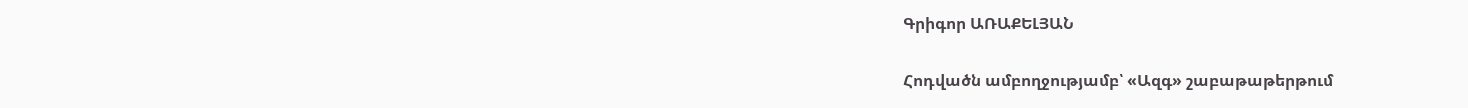Գրիգոր ԱՌԱՔԵԼՅԱՆ

Հոդվածն ամբողջությամբ՝ «Ազգ» շաբաթաթերթում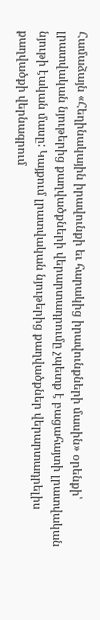Համաձայն «Հեղինակային իրավունքի եւ հարակից իրավունքների մասին» օրենքի՝ լրատվական նյութերից քաղվածքների վերարտադրումը չպետք է բացահայտի լրատվական նյութի էական մասը: Կայքում լրատվական նյութերից քաղվածքներ վերարտադրելիս քաղվածքի վերնագրում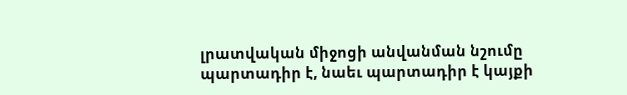լրատվական միջոցի անվանման նշումը պարտադիր է, նաեւ պարտադիր է կայքի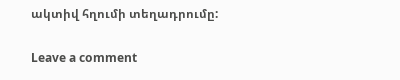ակտիվ հղումի տեղադրումը:

Leave a comment